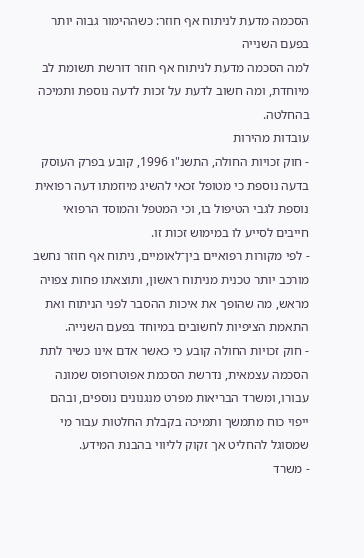הסכמה מדעת לניתוח אף חוזר: כשההימור גבוה יותר בפעם השנייה
למה הסכמה מדעת לניתוח אף חוזר דורשת תשומת לב מיוחדת, ומה חשוב לדעת על זכות לדעה נוספת ותמיכה בהחלטה.
עובדות מהירות
- חוק זכויות החולה, התשנ"ו 1996, קובע בפרק העוסק בדעה נוספת כי מטופל זכאי להשיג מיוזמתו דעה רפואית נוספת לגבי הטיפול בו, וכי המטפל והמוסד הרפואי חייבים לסייע לו במימוש זכות זו.
- לפי מקורות רפואיים בין־לאומיים, ניתוח אף חוזר נחשב מורכב יותר טכנית מניתוח ראשון, ותוצאתו פחות צפויה מראש, מה שהופך את איכות ההסבר לפני הניתוח ואת התאמת הציפיות לחשובים במיוחד בפעם השנייה.
- חוק זכויות החולה קובע כי כאשר אדם אינו כשיר לתת הסכמה עצמאית, נדרשת הסכמת אפוטרופוס שמונה עבורו, ומשרד הבריאות מפרט מנגנונים נוספים, ובהם ייפוי כוח מתמשך ותמיכה בקבלת החלטות עבור מי שמסוגל להחליט אך זקוק לליווי בהבנת המידע.
- משרד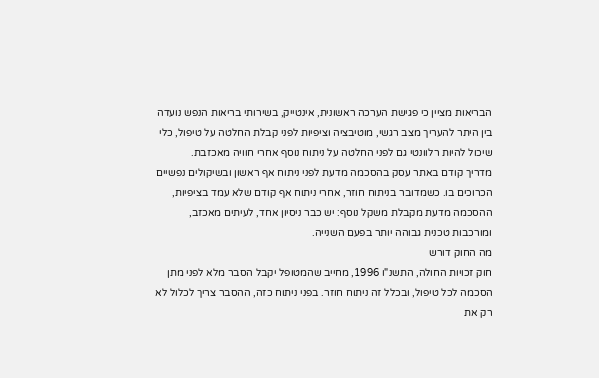הבריאות מציין כי פגישת הערכה ראשונית, אינטייק, בשירותי בריאות הנפש נועדה בין היתר להעריך מצב רגשי, מוטיבציה וציפיות לפני קבלת החלטה על טיפול, כלי שיכול להיות רלוונטי גם לפני החלטה על ניתוח נוסף אחרי חוויה מאכזבת.
מדריך קודם באתר עסק בהסכמה מדעת לפני ניתוח אף ראשון ובשיקולים נפשיים הכרוכים בו. כשמדובר בניתוח חוזר, אחרי ניתוח אף קודם שלא עמד בציפיות, ההסכמה מדעת מקבלת משקל נוסף: יש כבר ניסיון אחד, לעיתים מאכזב, ומורכבות טכנית גבוהה יותר בפעם השנייה.
מה החוק דורש
חוק זכויות החולה, התשנ"ו 1996, מחייב שהמטופל יקבל הסבר מלא לפני מתן הסכמה לכל טיפול, ובכלל זה ניתוח חוזר. בפני ניתוח כזה, ההסבר צריך לכלול לא רק את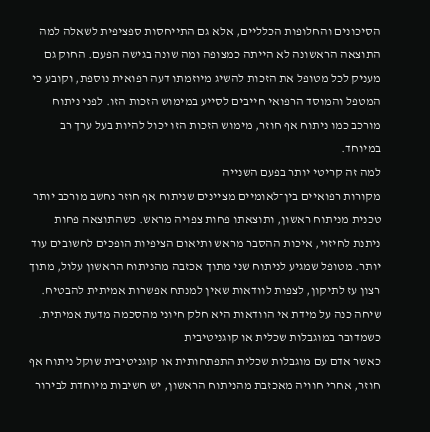הסיכונים והחלופות הכלליים, אלא גם התייחסות ספציפית לשאלה למה התוצאה הראשונה לא הייתה כמצופה ומה שונה בגישה הפעם. החוק גם מעניק לכל מטופל את הזכות להשיג מיוזמתו דעה רפואית נוספת, וקובע כי המטפל והמוסד הרפואי חייבים לסייע במימוש הזכות הזו. לפני ניתוח מורכב כמו ניתוח אף חוזר, מימוש הזכות הזו יכול להיות בעל ערך רב במיוחד.
למה זה קריטי יותר בפעם השנייה
מקורות רפואיים בין־לאומיים מציינים שניתוח אף חוזר נחשב מורכב יותר טכנית מניתוח ראשון, ותוצאתו פחות צפויה מראש. כשהתוצאה פחות ניתנת לחיזוי, איכות ההסבר מראש ותיאום הציפיות הופכים לחשובים עוד יותר. מטופל שמגיע לניתוח שני מתוך אכזבה מהניתוח הראשון עלול, מתוך רצון עז לתיקון, לצפות לוודאות שאין למנתח אפשרות אמיתית להבטיח. שיחה כנה על מידת אי הוודאות היא חלק חיוני מהסכמה מדעת אמיתית.
כשמדובר במוגבלות שכלית או קוגניטיבית
כאשר אדם עם מוגבלות שכלית התפתחותית או קוגניטיבית שוקל ניתוח אף חוזר, אחרי חוויה מאכזבת מהניתוח הראשון, יש חשיבות מיוחדת לבירור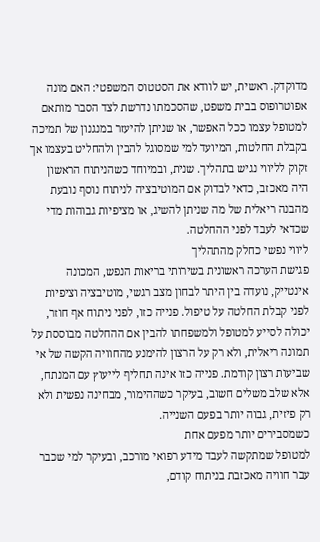מדוקדק. ראשית, יש לוודא את הסטטוס המשפטי: האם מונה אפוטרופוס בבית משפט, שהסכמתו נדרשת לצד הסבר מותאם למטופל עצמו ככל האפשר, או שניתן להיעזר במנגנון של תמיכה בקבלת החלטות, המיועד למי שמסוגל להבין ולהחליט בעצמו אך זקוק לליווי נגיש בתהליך. שנית, ובמיוחד כשהניתוח הראשון היה מאכזב, כדאי לבדוק אם המוטיבציה לניתוח נוסף נובעת מהבנה ריאלית של מה שניתן להשיג, או מציפיות גבוהות מדי שכדאי לעבד לפני ההחלטה.
ליווי נפשי כחלק מהתהליך
פגישת הערכה ראשונית בשירותי בריאות הנפש, המכונה אינטייק, נועדה בין היתר לבחון מצב רגשי, מוטיבציה וציפיות לפני קבלת החלטה על טיפול. פנייה כזו, לפני ניתוח אף חוזר, יכולה לסייע למטופל ולמשפחתו להבין אם ההחלטה מבוססת על תמונה ריאלית, ולא רק על הרצון להימנע מהחוויה הקשה של אי שביעות רצון קודמת. פנייה כזו אינה תחליף לייעוץ עם המנתח, אלא שלב משלים חשוב, בעיקר כשההימור, מבחינה נפשית ולא רק פיזית, גבוה יותר בפעם השנייה.
כשמסבירים יותר מפעם אחת
למטופל שמתקשה לעבד מידע רפואי מורכב, ובעיקר למי שכבר עבר חוויה מאכזבת בניתוח קודם,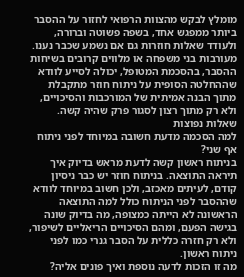מומלץ לבקש מהצוות הרפואי לחזור על ההסבר ביותר ממפגש אחד, בשפה פשוטה וברורה, ולעודד שאלות חוזרות גם אם נשמע שכבר נענו. מעורבות בני משפחה או מלווים קרובים בשיחות ההסבר, בהסכמת המטופל, יכולה לסייע לוודא שההחלטה הסופית על ניתוח חוזר מתקבלת מתוך הבנה אמיתית של המורכבות והסיכויים, ולא רק מתוך רצון לסגור פרק שהיה קשה.
שאלות נפוצות
למה הסכמה מדעת חשובה במיוחד לפני ניתוח אף שני?
בניתוח ראשון קשה לדעת מראש בדיוק איך תיראה התוצאה. בניתוח חוזר יש כבר ניסיון קודם, לעיתים מאכזב, ולכן חשוב במיוחד לוודא שההסבר לפני הניתוח כולל למה התוצאה הראשונה לא הייתה כמצופה, מה בדיוק שונה בגישה הפעם, ומהם הסיכויים הריאליים לשיפור, ולא רק חזרה כללית על הסבר גנרי כמו לפני ניתוח ראשון.
מה זו הזכות לדעה נוספת ואיך פונים אליה?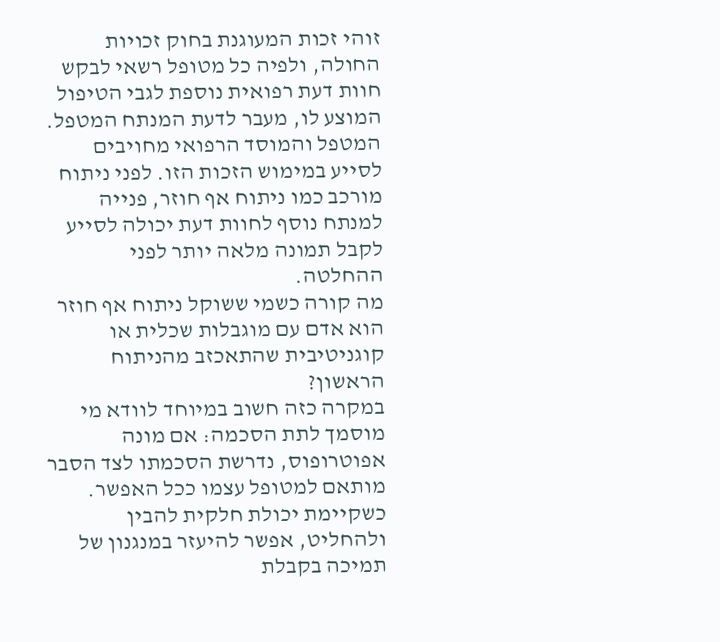זוהי זכות המעוגנת בחוק זכויות החולה, ולפיה כל מטופל רשאי לבקש חוות דעת רפואית נוספת לגבי הטיפול המוצע לו, מעבר לדעת המנתח המטפל. המטפל והמוסד הרפואי מחויבים לסייע במימוש הזכות הזו. לפני ניתוח מורכב כמו ניתוח אף חוזר, פנייה למנתח נוסף לחוות דעת יכולה לסייע לקבל תמונה מלאה יותר לפני ההחלטה.
מה קורה כשמי ששוקל ניתוח אף חוזר הוא אדם עם מוגבלות שכלית או קוגניטיבית שהתאכזב מהניתוח הראשון?
במקרה כזה חשוב במיוחד לוודא מי מוסמך לתת הסכמה: אם מונה אפוטרופוס, נדרשת הסכמתו לצד הסבר מותאם למטופל עצמו ככל האפשר. כשקיימת יכולת חלקית להבין ולהחליט, אפשר להיעזר במנגנון של תמיכה בקבלת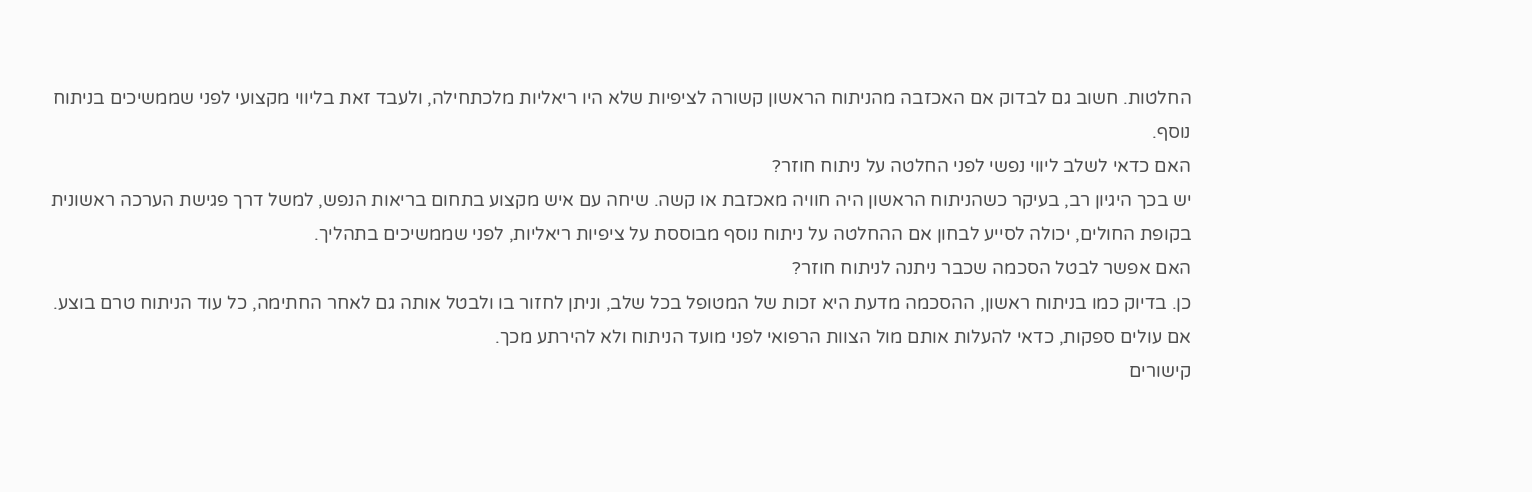החלטות. חשוב גם לבדוק אם האכזבה מהניתוח הראשון קשורה לציפיות שלא היו ריאליות מלכתחילה, ולעבד זאת בליווי מקצועי לפני שממשיכים בניתוח נוסף.
האם כדאי לשלב ליווי נפשי לפני החלטה על ניתוח חוזר?
יש בכך היגיון רב, בעיקר כשהניתוח הראשון היה חוויה מאכזבת או קשה. שיחה עם איש מקצוע בתחום בריאות הנפש, למשל דרך פגישת הערכה ראשונית בקופת החולים, יכולה לסייע לבחון אם ההחלטה על ניתוח נוסף מבוססת על ציפיות ריאליות, לפני שממשיכים בתהליך.
האם אפשר לבטל הסכמה שכבר ניתנה לניתוח חוזר?
כן. בדיוק כמו בניתוח ראשון, ההסכמה מדעת היא זכות של המטופל בכל שלב, וניתן לחזור בו ולבטל אותה גם לאחר החתימה, כל עוד הניתוח טרם בוצע. אם עולים ספקות, כדאי להעלות אותם מול הצוות הרפואי לפני מועד הניתוח ולא להירתע מכך.
קישורים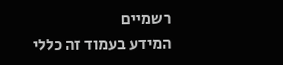רשמיים
המידע בעמוד זה כללי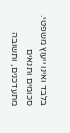בלבד ואינו ייעוץ משפטי. סכומים ותנאים מתעדכנים, ותשובה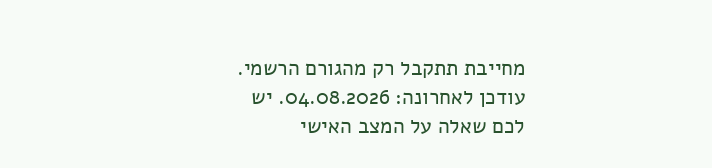מחייבת תתקבל רק מהגורם הרשמי. עודכן לאחרונה: 04.08.2026. יש לכם שאלה על המצב האישי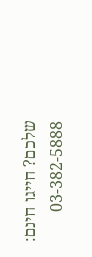שלכם? חייגו חינם: 03-382-5888